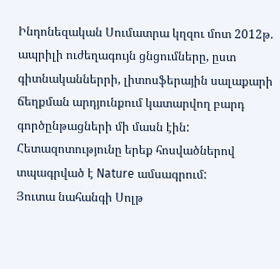Ինդոնեզական Սումատրա կղզու մոտ 2012թ. ապրիլի ուժեղագույն ցնցումները, ըստ գիտնականներրի, լիտոսֆերային սալաքարի ճեղքման արդյունքում կատարվող բարդ գործընթացների մի մասն էին: Հետազոտությունը երեք հոսվածներով տպագրված է Nature ամսագրում:
Յուտա նահանգի Սոլթ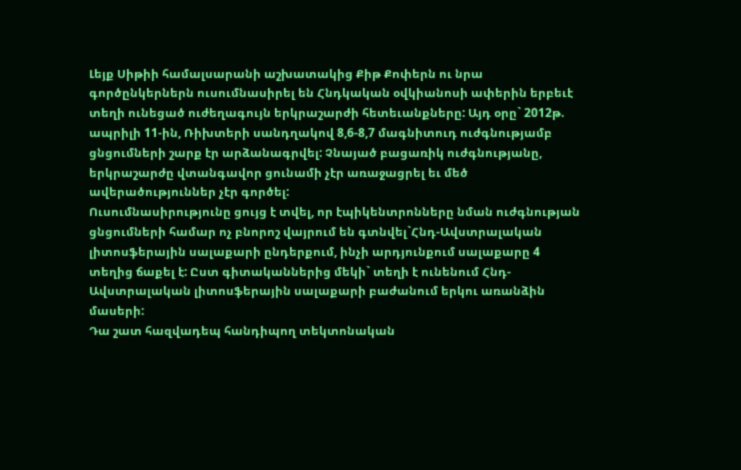Լեյք Սիթիի համալսարանի աշխատակից Քիթ Քոփերն ու նրա գործընկերներն ուսումնասիրել են Հնդկական օվկիանոսի ափերին երբեւէ տեղի ունեցած ուժեղագույն երկրաշարժի հետեւանքները: Այդ օրը` 2012թ. ապրիլի 11-ին, Ռիխտերի սանդղակով 8,6-8,7 մագնիտուդ ուժգնությամբ ցնցումների շարք էր արձանագրվել: Չնայած բացառիկ ուժգնությանը, երկրաշարժը վտանգավոր ցունամի չէր առաջացրել եւ մեծ ավերածություններ չէր գործել:
Ուսումնասիրությունը ցույց է տվել, որ էպիկենտրոնները նման ուժգնության ցնցումների համար ոչ բնորոշ վայրում են գտնվել`Հնդ-Ավստրալական լիտոսֆերային սալաքարի ընդերքում, ինչի արդյունքում սալաքարը 4 տեղից ճաքել է: Ըստ գիտականներից մեկի` տեղի է ունենում Հնդ-Ավստրալական լիտոսֆերային սալաքարի բաժանում երկու առանձին մասերի:
Դա շատ հազվադեպ հանդիպող տեկտոնական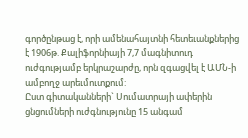գործընթաց է, որի ամենահայտնի հետեւանքներից է 1906թ. Քալիֆորնիայի 7,7 մագնիտուդ ուժգությամբ երկրաշարժը, որն զգացվել է ԱՄՆ-ի ամբողջ արեւմուտքում:
Ըստ գիտականների` Սումատրայի ափերին ցնցումների ուժգնությունը 15 անգամ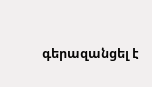գերազանցել է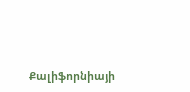Քալիֆորնիայի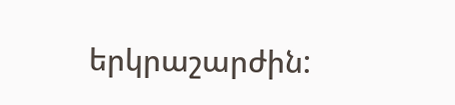երկրաշարժին: